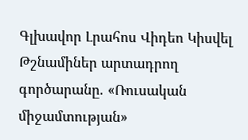Գլխավոր Լրահոս Վիդեո Կիսվել
Թշնամիներ արտադրող գործարանը. «Ռուսական միջամտության»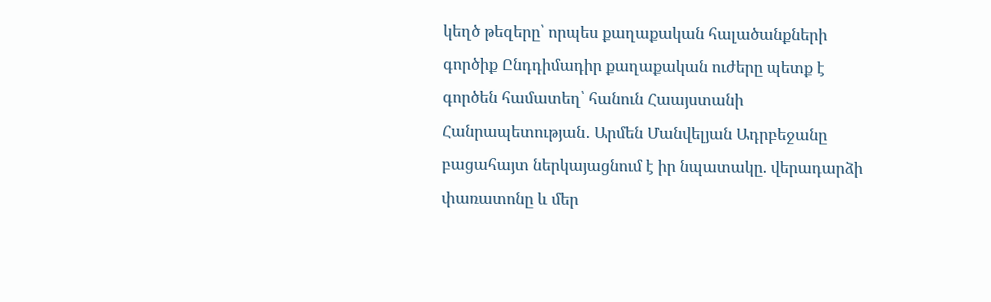կեղծ թեզերը՝ որպես քաղաքական հալածանքների գործիք Ընդդիմադիր քաղաքական ուժերը պետք է գործեն համատեղ՝ հանուն Հաայստանի Հանրապետության․ Արմեն Մանվելյան Ադրբեջանը բացահայտ ներկայացնում է իր նպատակը. վերադարձի փառատոնը և մեր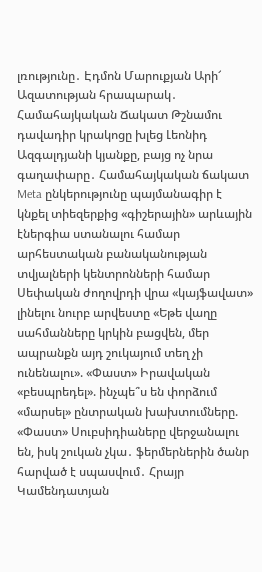լռությունը․ Էդմոն Մարուքյան Արի՜ Ազատության հրապարակ․ Համահայկական Ճակատ Թշնամու դավադիր կրակոցը խլեց Լեոնիդ Ազգալդյանի կյանքը, բայց ոչ նրա գաղափարը․ Համահայկական ճակատ Meta ընկերությունը պայմանագիր է կնքել տիեզերքից «գիշերային» արևային էներգիա ստանալու համար արհեստական բանականության տվյալների կենտրոնների համար Սեփական ժողովրդի վրա «կայֆավատ» լինելու նուրբ արվեստը «Եթե վաղը սահմանները կրկին բացվեն, մեր ապրանքն այդ շուկայում տեղ չի ունենալու». «Փաստ» Իրավական «բեսպրեդել». ինչպե՞ս են փորձում «մարսել» ընտրական խախտումները. «Փաստ» Սուբսիդիաները վերջանալու են, իսկ շուկան չկա․ ֆերմերներին ծանր հարված է սպասվում․ Հրայր Կամենդատյան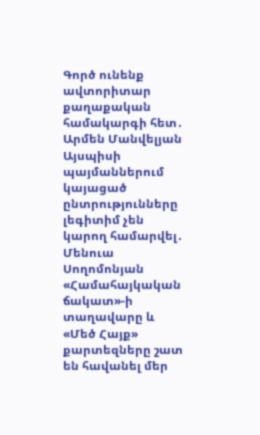Գործ ունենք ավտորիտար քաղաքական համակարգի հետ․ Արմեն Մանվելյան Այսպիսի պայմաններում կայացած ընտրությունները լեգիտիմ չեն կարող համարվել․ Մենուա Սողոմոնյան
«Համահայկական ճակատ»-ի տաղավարը և «Մեծ Հայք» քարտեզները շատ են հավանել մեր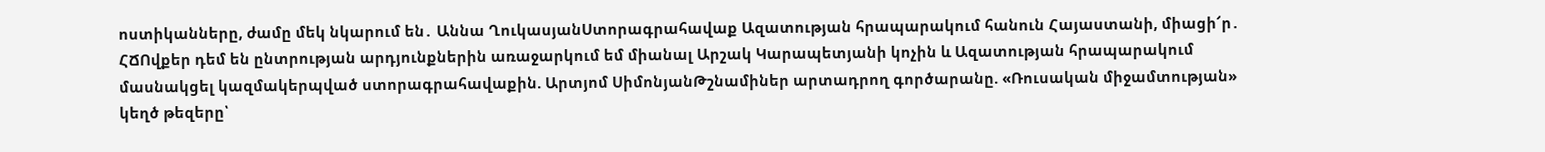ոստիկանները, ժամը մեկ նկարում են․ Աննա ՂուկասյանՍտորագրահավաք Ազատության հրապարակում հանուն Հայաստանի, միացի՜ր․ ՀՃՈվքեր դեմ են ընտրության արդյունքներին առաջարկում եմ միանալ Արշակ Կարապետյանի կոչին և Ազատության հրապարակում մասնակցել կազմակերպված ստորագրահավաքին. Արտյոմ ՍիմոնյանԹշնամիներ արտադրող գործարանը. «Ռուսական միջամտության» կեղծ թեզերը՝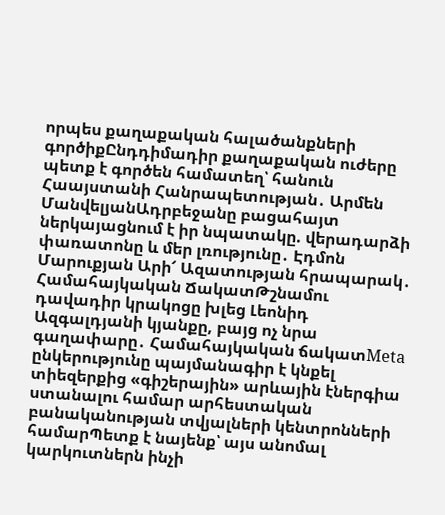որպես քաղաքական հալածանքների գործիքԸնդդիմադիր քաղաքական ուժերը պետք է գործեն համատեղ՝ հանուն Հաայստանի Հանրապետության․ Արմեն ՄանվելյանԱդրբեջանը բացահայտ ներկայացնում է իր նպատակը. վերադարձի փառատոնը և մեր լռությունը․ Էդմոն Մարուքյան Արի՜ Ազատության հրապարակ․ Համահայկական ՃակատԹշնամու դավադիր կրակոցը խլեց Լեոնիդ Ազգալդյանի կյանքը, բայց ոչ նրա գաղափարը․ Համահայկական ճակատMeta ընկերությունը պայմանագիր է կնքել տիեզերքից «գիշերային» արևային էներգիա ստանալու համար արհեստական բանականության տվյալների կենտրոնների համարՊետք է նայենք՝ այս անոմալ կարկուտներն ինչի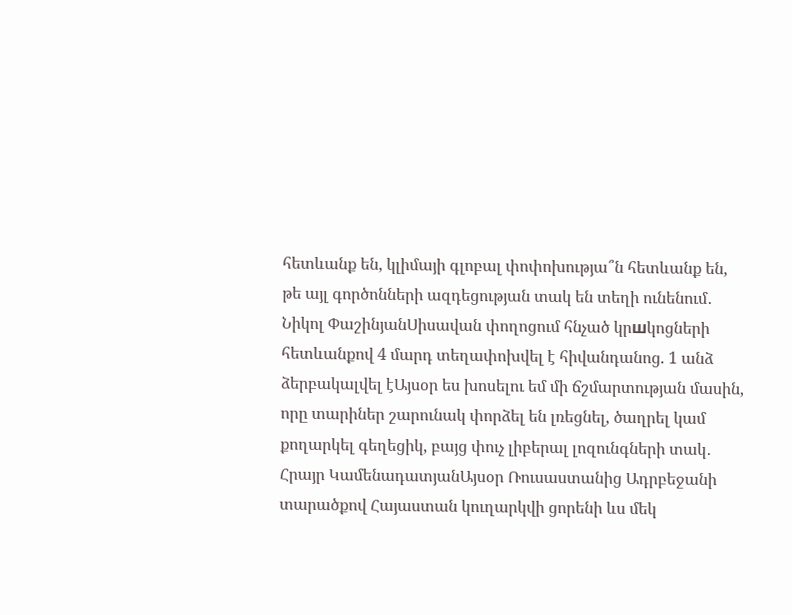հետևանք են, կլիմայի գլոբալ փոփոխությա՞ն հետևանք են, թե այլ գործոնների ազդեցության տակ են տեղի ունենում․ Նիկոլ ՓաշինյանՍիսավան փողոցում հնչած կրшկոցների հետևանքով 4 մարդ տեղափոխվել է հիվանդանոց. 1 անձ ձերբակալվել էԱյսօր ես խոսելու եմ մի ճշմարտության մասին, որը տարիներ շարունակ փորձել են լռեցնել, ծաղրել կամ քողարկել գեղեցիկ, բայց փուչ լիբերալ լոզունգների տակ․ Հրայր ԿամենադատյանԱյսօր Ռուսաստանից Ադրբեջանի տարածքով Հայաստան կուղարկվի ցորենի ևս մեկ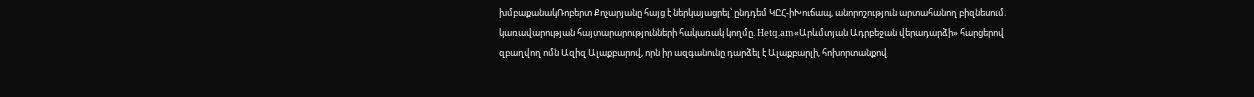խմբաքանակՌոբերտ Քոչարյանը հայց է ներկայացրել՝ ընդդեմ ԿԸՀ-իԽուճապ, անորոշություն արտահանող բիզնեսում. կառավարության հայտարարությունների հակառակ կողմը. Hetq.am«Արևմտյան Ադրբեջան վերադարձի» հարցերով զբաղվող ոմն Ազիզ Ալաքբարով, որն իր ազգանունը դարձել է Ալաքբարլի, հոխորտանքով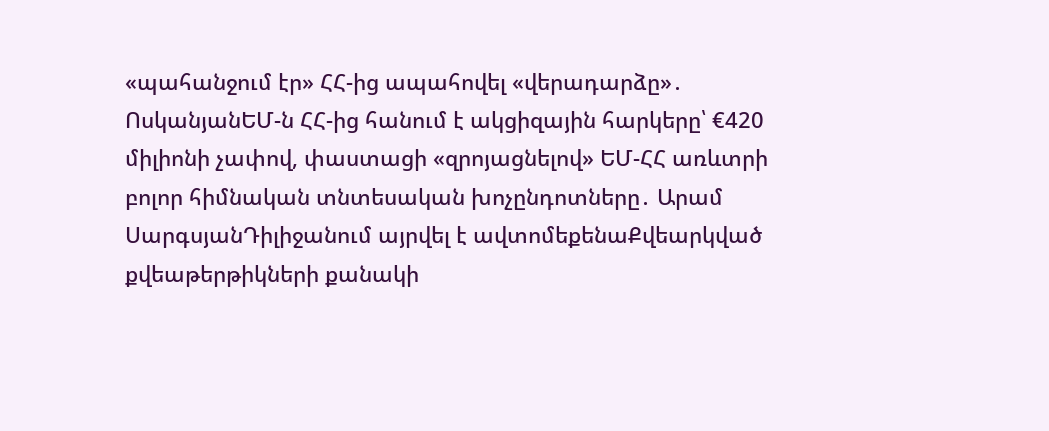«պահանջում էր» ՀՀ-ից ապահովել «վերադարձը»․ ՈսկանյանԵՄ-ն ՀՀ-ից հանում է ակցիզային հարկերը՝ €420 միլիոնի չափով, փաստացի «զրոյացնելով» ԵՄ-ՀՀ առևտրի բոլոր հիմնական տնտեսական խոչընդոտները․ Արամ ՍարգսյանԴիլիջանում այրվել է ավտոմեքենաՔվեարկված քվեաթերթիկների քանակի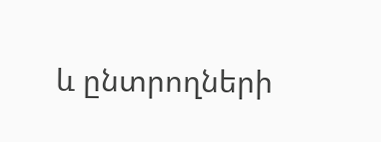և ընտրողների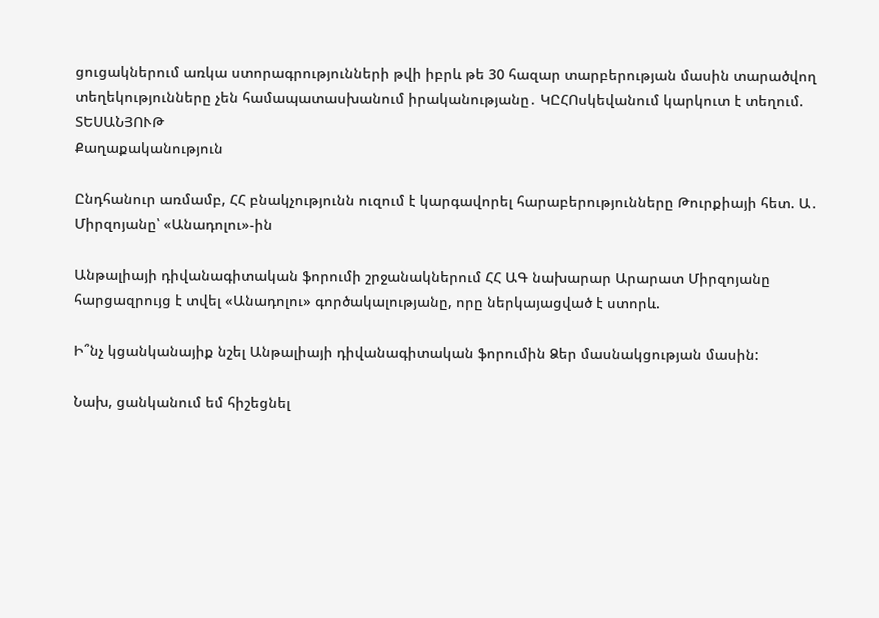ցուցակներում առկա ստորագրությունների թվի իբրև թե 30 հազար տարբերության մասին տարածվող տեղեկությունները չեն համապատասխանում իրականությանը․ ԿԸՀՈսկեվանում կարկուտ է տեղում. ՏԵՍԱՆՅՈՒԹ
Քաղաքականություն

Ընդհանուր առմամբ, ՀՀ բնակչությունն ուզում է կարգավորել հարաբերությունները Թուրքիայի հետ. Ա․ Միրզոյանը՝ «Անադոլու»-ին

Անթալիայի դիվանագիտական ֆորումի շրջանակներում ՀՀ ԱԳ նախարար Արարատ Միրզոյանը հարցազրույց է տվել «Անադոլու» գործակալությանը, որը ներկայացված է ստորև.

Ի՞նչ կցանկանայիք նշել Անթալիայի դիվանագիտական ֆորումին Ձեր մասնակցության մասին:

Նախ, ցանկանում եմ հիշեցնել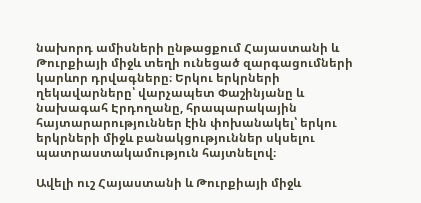նախորդ ամիսների ընթացքում Հայաստանի և Թուրքիայի միջև տեղի ունեցած զարգացումների կարևոր դրվագները։ Երկու երկրների ղեկավարները՝ վարչապետ Փաշինյանը և նախագահ Էրդողանը, հրապարակային հայտարարություններ էին փոխանակել՝ երկու երկրների միջև բանակցություններ սկսելու պատրաստակամություն հայտնելով։

Ավելի ուշ Հայաստանի և Թուրքիայի միջև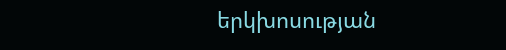երկխոսության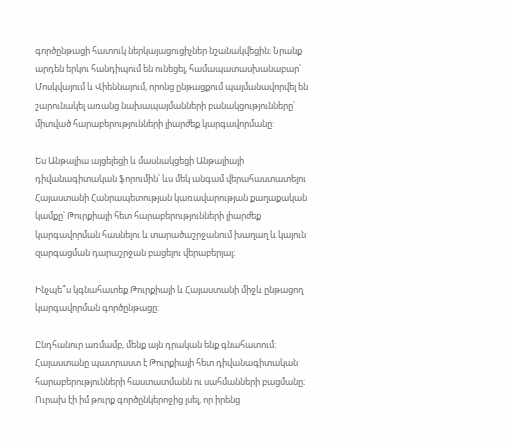գործընթացի հատուկ ներկայացուցիչներ նշանակվեցին։ Նրանք արդեն երկու հանդիպում են ունեցել, համապատասխանաբար՝ Մոսկվայում և Վիեննայում, որոնց ընթացքում պայմանավորվել են շարունակել առանց նախապայմանների բանակցությունները՝ միտված հարաբերությունների լիարժեք կարգավորմանը:

Ես Անթալիա այցելեցի և մասնակցեցի Անթալիայի դիվանագիտական ֆորումին՝ ևս մեկ անգամ վերահաստատելու Հայաստանի Հանրապետության կառավարության քաղաքական կամքը՝ Թուրքիայի հետ հարաբերությունների լիարժեք կարգավորման հասնելու և տարածաշրջանում խաղաղ և կայուն զարգացման դարաշրջան բացելու վերաբերյալ։

Ինչպե՞ս կգնահատեք Թուրքիայի և Հայաստանի միջև ընթացող կարգավորման գործընթացը:

Ընդհանուր առմամբ, մենք այն դրական ենք գնահատում։ Հայաստանը պատրաստ է Թուրքիայի հետ դիվանագիտական հարաբերությունների հաստատմանն ու սահմանների բացմանը։ Ուրախ էի իմ թուրք գործընկերոջից լսել, որ իրենց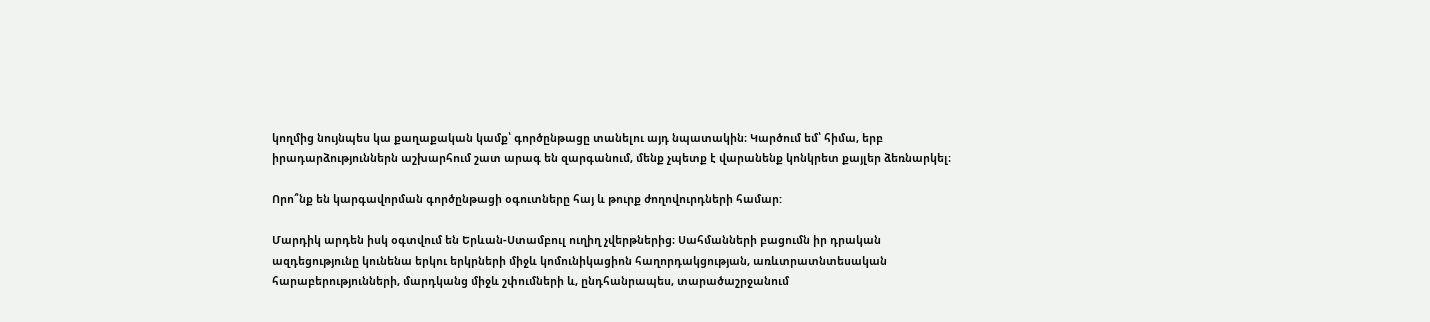կողմից նույնպես կա քաղաքական կամք՝ գործընթացը տանելու այդ նպատակին։ Կարծում եմ՝ հիմա, երբ իրադարձություններն աշխարհում շատ արագ են զարգանում, մենք չպետք է վարանենք կոնկրետ քայլեր ձեռնարկել։

Որո՞նք են կարգավորման գործընթացի օգուտները հայ և թուրք ժողովուրդների համար:

Մարդիկ արդեն իսկ օգտվում են Երևան-Ստամբուլ ուղիղ չվերթներից։ Սահմանների բացումն իր դրական ազդեցությունը կունենա երկու երկրների միջև կոմունիկացիոն հաղորդակցության, առևտրատնտեսական հարաբերությունների, մարդկանց միջև շփումների և, ընդհանրապես, տարածաշրջանում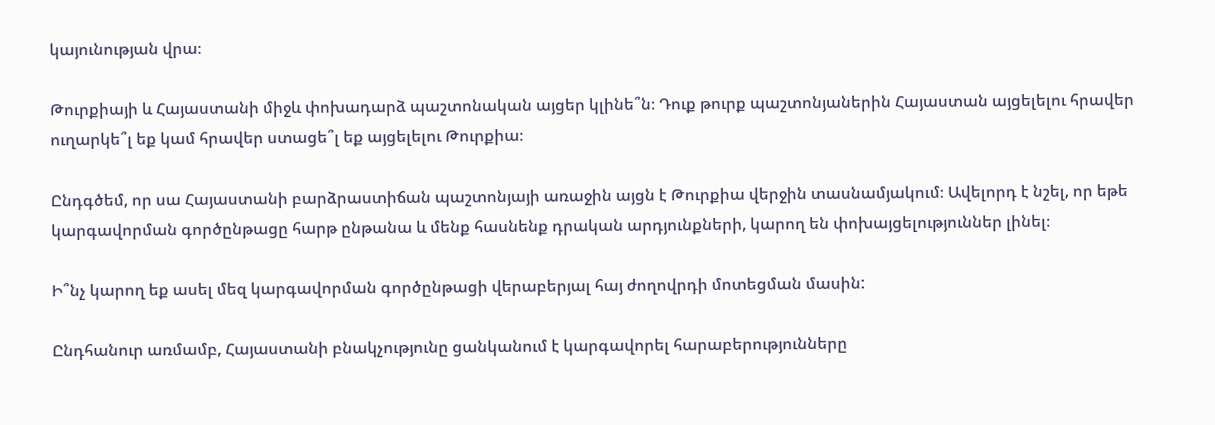կայունության վրա։

Թուրքիայի և Հայաստանի միջև փոխադարձ պաշտոնական այցեր կլինե՞ն։ Դուք թուրք պաշտոնյաներին Հայաստան այցելելու հրավեր ուղարկե՞լ եք կամ հրավեր ստացե՞լ եք այցելելու Թուրքիա։

Ընդգծեմ, որ սա Հայաստանի բարձրաստիճան պաշտոնյայի առաջին այցն է Թուրքիա վերջին տասնամյակում։ Ավելորդ է նշել, որ եթե կարգավորման գործընթացը հարթ ընթանա և մենք հասնենք դրական արդյունքների, կարող են փոխայցելություններ լինել։

Ի՞նչ կարող եք ասել մեզ կարգավորման գործընթացի վերաբերյալ հայ ժողովրդի մոտեցման մասին:

Ընդհանուր առմամբ, Հայաստանի բնակչությունը ցանկանում է կարգավորել հարաբերությունները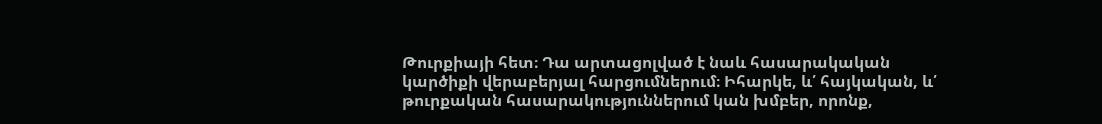Թուրքիայի հետ։ Դա արտացոլված է նաև հասարակական կարծիքի վերաբերյալ հարցումներում։ Իհարկե, և՛ հայկական, և՛ թուրքական հասարակություններում կան խմբեր, որոնք,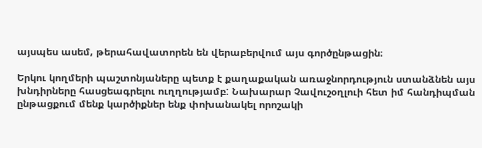այսպես ասեմ, թերահավատորեն են վերաբերվում այս գործընթացին։

Երկու կողմերի պաշտոնյաները պետք է քաղաքական առաջնորդություն ստանձնեն այս խնդիրները հասցեագրելու ուղղությամբ: Նախարար Չավուշօղլուի հետ իմ հանդիպման ընթացքում մենք կարծիքներ ենք փոխանակել որոշակի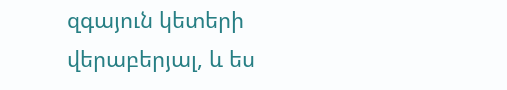զգայուն կետերի վերաբերյալ, և ես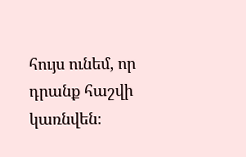հույս ունեմ, որ դրանք հաշվի կառնվեն։